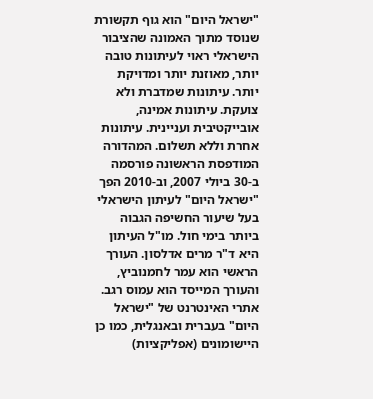"ישראל היום" הוא גוף תקשורת שנוסד מתוך האמונה שהציבור הישראלי ראוי לעיתונות טובה יותר, מאוזנת יותר ומדויקת יותר. עיתונות שמדברת ולא צועקת. עיתונות אמינה, אובייקטיבית ועניינית. עיתונות אחרת וללא תשלום. המהדורה המודפסת הראשונה פורסמה ב-30 ביולי 2007, וב-2010 הפך "ישראל היום" לעיתון הישראלי בעל שיעור החשיפה הגבוה ביותר בימי חול. מו"ל העיתון היא ד"ר מרים אדלסון. העורך הראשי הוא עמר לחמנוביץ, והעורך המייסד הוא עמוס רגב. אתרי האינטרנט של "ישראל היום" בעברית ובאנגלית, כמו כן היישומונים (אפליקציות)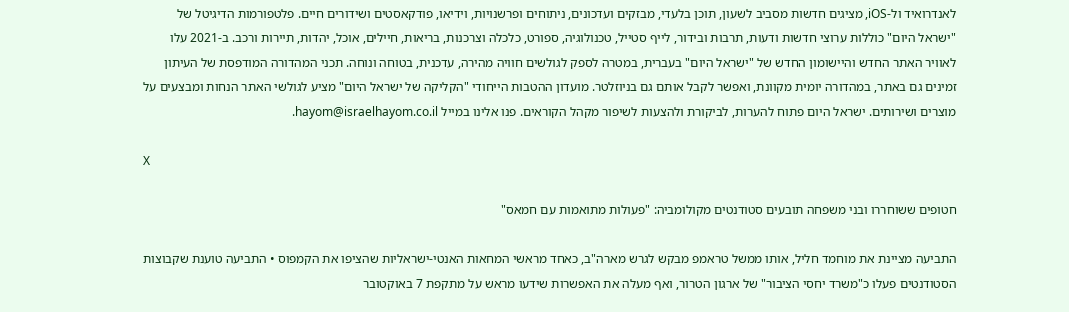לאנדרואיד ול-iOS, מציגים חדשות מסביב לשעון, תוכן בלעדי, מבזקים ועדכונים, ניתוחים ופרשנויות, וידיאו, פודקאסטים ושידורים חיים. פלטפורמות הדיגיטל של "ישראל היום" כוללות ערוצי חדשות ודעות, תרבות ובידור, לייף סטייל, טכנולוגיה, ספורט, כלכלה וצרכנות, בריאות, חיילים, אוכל, יהדות, תיירות ורכב. ב-2021 עלו לאוויר האתר החדש והיישומון החדש של "ישראל היום" בעברית, במטרה לספק לגולשים חוויה מהירה, עדכנית, בטוחה ונוחה. תכני המהדורה המודפסת של העיתון זמינים גם באתר, במהדורה יומית מקוונת, ואפשר לקבל אותם גם בניוזלטר. מועדון ההטבות הייחודי "הקליקה של ישראל היום" מציע לגולשי האתר הנחות ומבצעים על מוצרים ושירותים. ישראל היום פתוח להערות, לביקורת ולהצעות לשיפור מקהל הקוראים. פנו אלינו במייל hayom@israelhayom.co.il.

X

חטופים ששוחררו ובני משפחה תובעים סטודנטים מקולומביה: "פעולות מתואמות עם חמאס"

התביעה מציינת את מוחמד חליל, אותו ממשל טראמפ מבקש לגרש מארה"ב, כאחד מראשי המחאות האנטי-ישראליות שהציפו את הקמפוס • התביעה טוענת שקבוצות הסטודנטים פעלו כ"משרד יחסי הציבור" של ארגון הטרור, ואף מעלה את האפשרות שידעו מראש על מתקפת 7 באוקטובר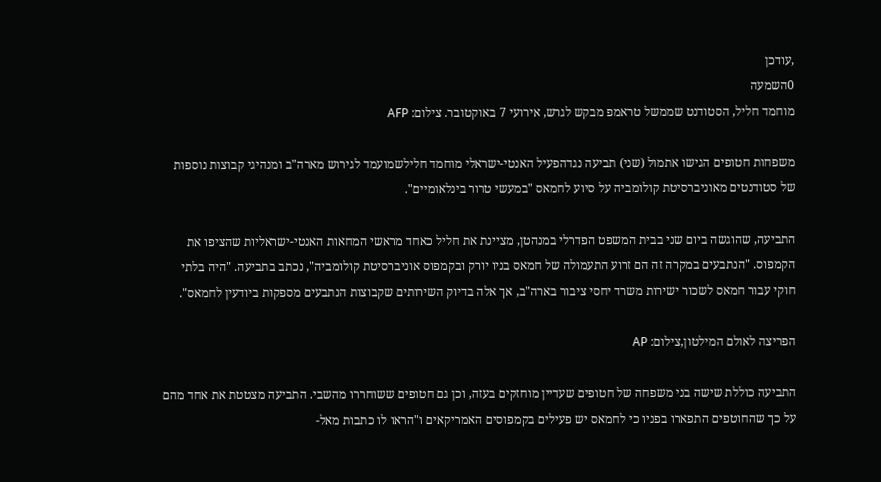,עודכן
0השמעה
מוחמד חליל, הסטודנט שממשל טראמפ מבקש לגרש, אירועי 7 באוקטובר. צילום: AFP

משפחות חטופים הגישו אתמול (שני) תביעה נגדהפעיל האנטי-ישראלי מוחמד חלילשמועמד לגירוש מארה"ב ומנהיגי קבוצות נוספות של סטודנטים מאוניברסיטת קולומביה על סיוע לחמאס "במעשי טרור בינלאומיים".

התביעה, שהוגשה ביום שני בבית המשפט הפדרלי במנהטן, מציינת את חליל כאחד מראשי המחאות האנטי-ישראליות שהציפו את הקמפוס. "הנתבעים במקרה זה הם זרוע התעמולה של חמאס בניו יורק ובקמפוס אוניברסיטת קולומביה", נכתב בתביעה. "היה בלתי חוקי עבור חמאס לשכור ישירות משרד יחסי ציבור בארה"ב, אך אלה בדיוק השירותים שקבוצות הנתבעים מספקות ביודעין לחמאס".

הפריצה לאולם המילטון,צילום: AP

התביעה כוללת שישה בני משפחה של חטופים שעדיין מוחזקים בעזה, וכן גם חטופים ששוחררו מהשבי. התביעה מצטטת את אחד מהם על כך שהחוטפים התפארו בפניו כי לחמאס יש פעילים בקמפוסים האמריקאים ו"הראו לו כתבות מאל-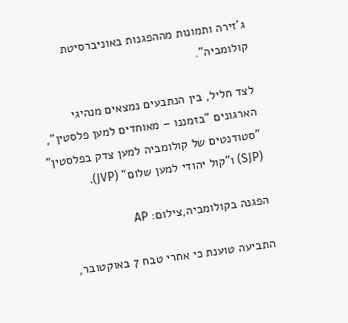ג'זירה ותמונות מההפגנות באוניברסיטת קולומביה".

לצד חליל, בין הנתבעים נמצאים מנהיגי הארגונים "בזמננו – מאוחדים למען פלסטין", "סטודנטים של קולומביה למען צדק בפלסטין" (SJP) ו"קול יהודי למען שלום" (JVP).

הפגנה בקולומביה,צילום: AP

התביעה טוענת כי אחרי טבח 7 באוקטובר,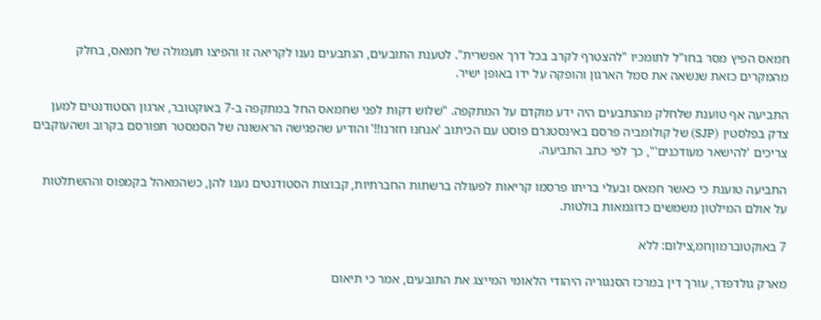חמאס הפיץ מסר בחו"ל לתומכיו "להצטרף לקרב בכל דרך אפשרית". לטענת התובעים, הנתבעים נענו לקריאה זו והפיצו תעמולה של חמאס, בחלק מהמקרים כזאת שנשאה את סמל הארגון והופקה על ידו באופן ישיר.

התביעה אף טוענת שלחלק מהנתבעים היה ידע מוקדם על המתקפה. "שלוש דקות לפני שחמאס החל במתקפה ב-7 באוקטובר, ארגון הסטודנטים למען צדק בפלסטין (SJP) של קולומביה פרסם באינסטגרם פוסט עם הכיתוב 'אנחנו חזרנו!!' והודיע שהפגישה הראשונה של הסמסטר תפורסם בקרוב ושהעוקבים צריכים 'להישאר מעודכנים'", כך לפי כתב התביעה.

התביעה טוענת כי כאשר חמאס ובעלי בריתו פרסמו קריאות לפעולה ברשתות החברתיות, קבוצות הסטודנטים נענו להן, כשהמאהל בקמפוס וההשתלטות על אולם המילטון משמשים כדוגמאות בולטות.

7 באוקטוברמוןחמ,צילום: ללא

מארק גולדפדר, עורך דין במרכז הסנגוריה היהודי הלאומי המייצג את התובעים, אמר כי תיאום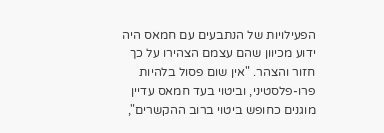הפעילויות של הנתבעים עם חמאס היה ידוע מכיוון שהם עצמם הצהירו על כך חזור והצהר. "אין שום פסול בלהיות פרו-פלסטיני, וביטוי בעד חמאס עדיין מוגנים כחופש ביטוי ברוב ההקשרים",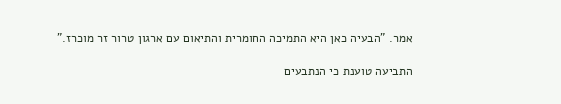אמר. "הבעיה כאן היא התמיכה החומרית והתיאום עם ארגון טרור זר מוכרז."

התביעה טוענת כי הנתבעים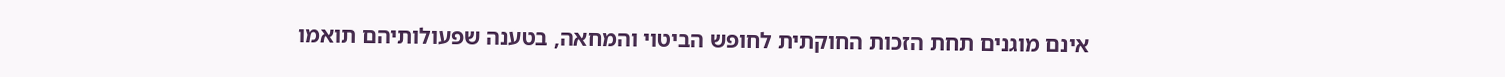אינם מוגנים תחת הזכות החוקתית לחופש הביטוי והמחאה, בטענה שפעולותיהם תואמו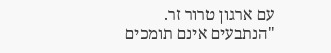עם ארגון טרור זר. "הנתבעים אינם תומכים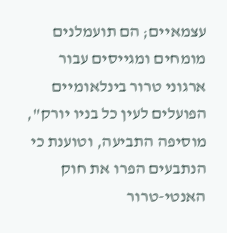עצמאיים; הם תועמלנים מומחים ומגייסים עבור ארגוני טרור בינלאומיים הפועלים לעין כל בניו יורק", מוסיפה התביעה, וטוענת כי הנתבעים הפרו את חוק האנטי-טרור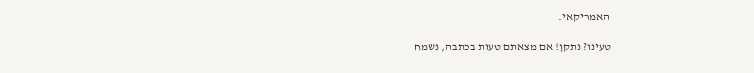האמריקאי.

טעינו? נתקן! אם מצאתם טעות בכתבה, נשמח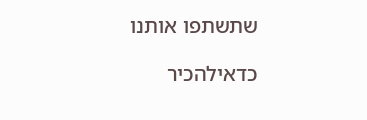שתשתפו אותנו

כדאילהכיר